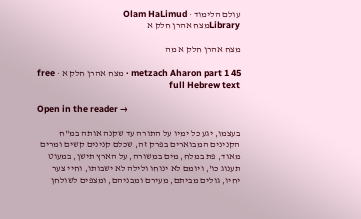עולם הלימוד · Olam HaLimud
Libraryמצח אהרן חלק א

מצח אהרן חלק א מה

metzach Aharon part 1 45 · מצח אהרן חלק א · free full Hebrew text

Open in the reader →

בעצמו, יגע כל ימיו על התורה עד שקנה אותה במ"ח הקנינים המבוארים בפרק זה, שכלם קנינים קשים ומרים מאוד, פת במלח, מים במשורה, על הארץ תישן, במעוט תענוג כו', ויומם לא ינוחו ולילה לא ישבותו, וחיי צער יחיו, גולים מביתם, מעירם ומבניהם, ומצפים לשולחן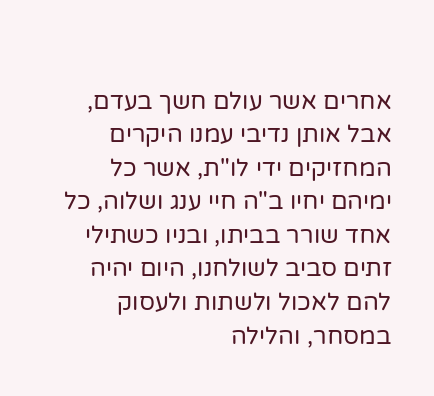אחרים אשר עולם חשך בעדם, אבל אותן נדיבי עמנו היקרים המחזיקים ידי לו"ת, אשר כל ימיהם יחיו ב"ה חיי ענג ושלוה, כל אחד שורר בביתו, ובניו כשתילי זתים סביב לשולחנו, היום יהיה להם לאכול ולשתות ולעסוק במסחר, והלילה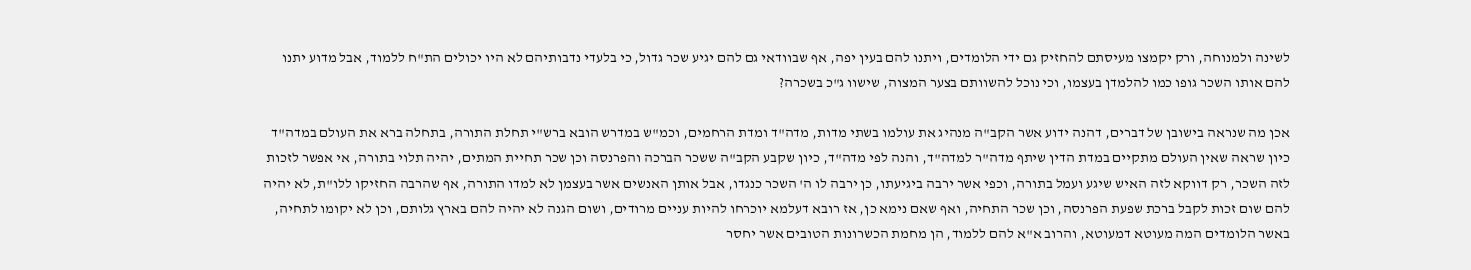לשינה ולמנוחה, ורק יקמצו מעיסתם להחזיק גם ידי הלומדים, ויתנו להם בעין יפה, אף שבוודאי גם להם יגיע שכר גדול, כי בלעדי נדבותיהם לא היו יכולים הת"ח ללמוד, אבל מדוע יתנו להם אותו השכר גופו כמו להלמדן בעצמו, וכי נוכל להשוותם בצער המצוה, שישוו ג"כ בשכרה?

אכן מה שנראה בישובן של דברים, דהנה ידוע אשר הקב"ה מנהיג את עולמו בשתי מדות, מדה"ד ומדת הרחמים, וכמ"ש במדרש הובא ברש"י תחלת התורה, בתחלה ברא את העולם במדה"ד כיון שראה שאין העולם מתקיים במדת הדין שיתף מדה"ר למדה"ד, והנה לפי מדה"ד, כיון שקבע הקב"ה ששכר הברכה והפרנסה וכן שכר תחיית המתים, יהיה תלוי בתורה, אי אפשר לזכות לזה השכר, רק דווקא לזה האיש שיגע ועמל בתורה, וכפי אשר ירבה ביגיעתו, כן ירבה לו ה' השכר כנגדו, אבל אותן האנשים אשר בעצמן לא למדו התורה, אף שהרבה החזיקו ללו"ת, לא יהיה להם שום זכות לקבל ברכת שפעת הפרנסה, וכן שכר התחיה, ואף שאם נימא כן, אז רובא דעלמא יוכרחו להיות עניים מרודים, ושום הגנה לא יהיה להם בארץ גלותם, וכן לא יקומו לתחיה, באשר הלומדים המה מעוטא דמעוטא, והרוב א"א להם ללמוד, הן מחמת הכשרונות הטובים אשר יחסר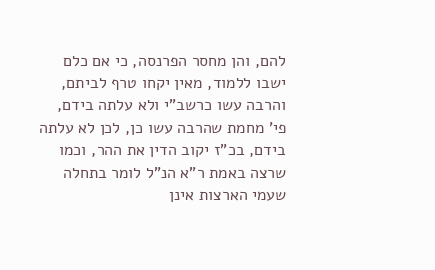להם, והן מחסר הפרנסה, כי אם כלם ישבו ללמוד, מאין יקחו טרף לביתם, והרבה עשו כרשב"י ולא עלתה בידם, פי' מחמת שהרבה עשו כן, לכן לא עלתה בידם, בכ"ז יקוב הדין את ההר, וכמו שרצה באמת ר"א הנ"ל לומר בתחלה שעמי הארצות אינן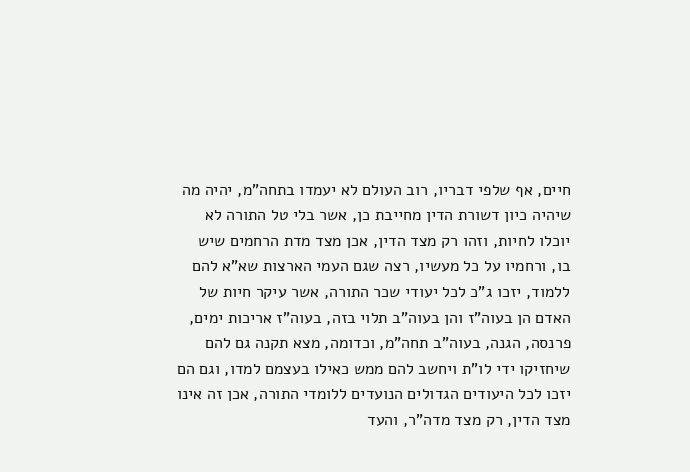חיים, אף שלפי דבריו, רוב העולם לא יעמדו בתחה"מ, יהיה מה שיהיה כיון דשורת הדין מחייבת כן, אשר בלי טל התורה לא יוכלו לחיות, וזהו רק מצד הדין, אכן מצד מדת הרחמים שיש בו, ורחמיו על כל מעשיו, רצה שגם העמי הארצות שא"א להם ללמוד, יזכו ג"כ לכל יעודי שכר התורה, אשר עיקר חיות של האדם הן בעוה"ז והן בעוה"ב תלוי בזה, בעוה"ז אריכות ימים, פרנסה, הגנה, בעוה"ב תחה"מ, וכדומה, מצא תקנה גם להם שיחזיקו ידי לו"ת ויחשב להם ממש כאילו בעצמם למדו, וגם הם יזכו לכל היעודים הגדולים הנועדים ללומדי התורה, אכן זה אינו מצד הדין, רק מצד מדה"ר, והעד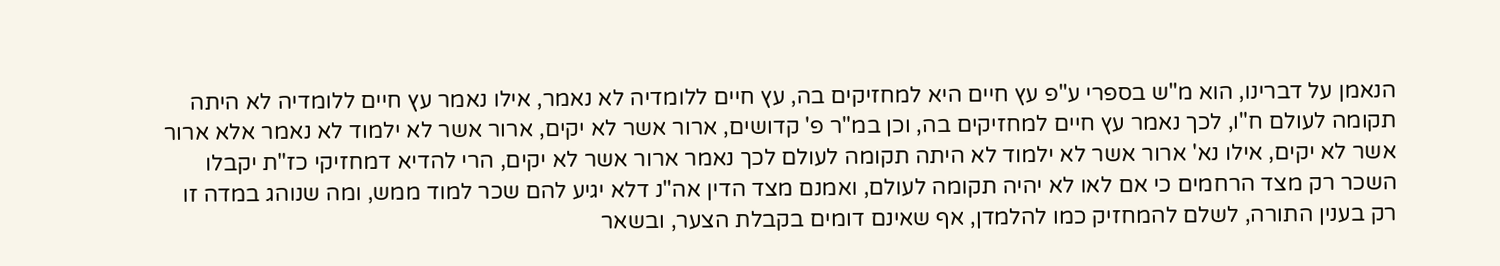הנאמן על דברינו, הוא מ"ש בספרי ע"פ עץ חיים היא למחזיקים בה, עץ חיים ללומדיה לא נאמר, אילו נאמר עץ חיים ללומדיה לא היתה תקומה לעולם ח"ו, לכך נאמר עץ חיים למחזיקים בה, וכן במ"ר פ' קדושים, ארור אשר לא יקים, ארור אשר לא ילמוד לא נאמר אלא ארור אשר לא יקים, אילו נא' ארור אשר לא ילמוד לא היתה תקומה לעולם לכך נאמר ארור אשר לא יקים, הרי להדיא דמחזיקי כז"ת יקבלו השכר רק מצד הרחמים כי אם לאו לא יהיה תקומה לעולם, ואמנם מצד הדין אה"נ דלא יגיע להם שכר למוד ממש, ומה שנוהג במדה זו רק בענין התורה, לשלם להמחזיק כמו להלמדן, אף שאינם דומים בקבלת הצער, ובשאר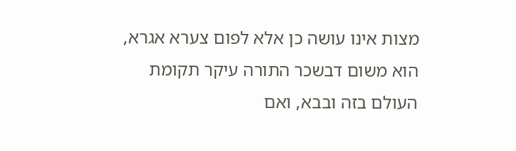מצות אינו עושה כן אלא לפום צערא אגרא, הוא משום דבשכר התורה עיקר תקומת העולם בזה ובבא, ואם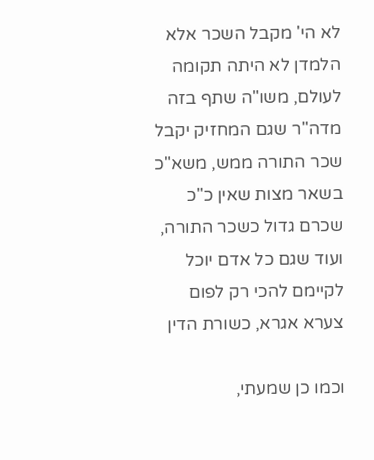לא הי' מקבל השכר אלא הלמדן לא היתה תקומה לעולם, משו"ה שתף בזה מדה"ר שגם המחזיק יקבל שכר התורה ממש, משא"כ בשאר מצות שאין כ"כ שכרם גדול כשכר התורה, ועוד שגם כל אדם יוכל לקיימם להכי רק לפום צערא אגרא, כשורת הדין

וכמו כן שמעתי,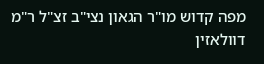מפה קדוש מו"ר הגאון נצי"ב זצ"ל ר"מ דוולאזין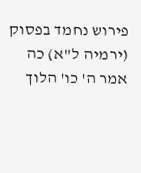פירוש נחמד בפסוק (ירמיה ל"א) כה אמר ה' כו' הלוך